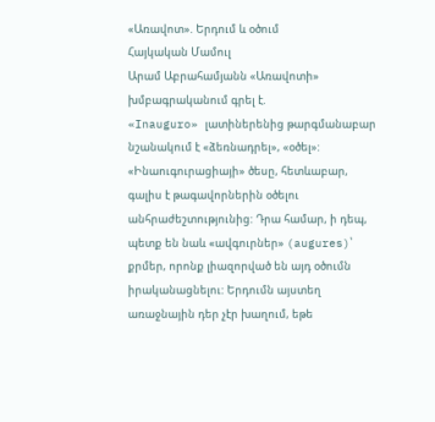«Առավոտ». Երդում և օծում
Հայկական Մամուլ
Արամ Աբրահամյանն «Առավոտի» խմբագրականում գրել է.
«Inauguro» լատիներենից թարգմանաբար նշանակում է «ձեռնադրել», «օծել»: «Ինաուգուրացիայի» ծեսը, հետևաբար, գալիս է թագավորներին օծելու անհրաժեշտությունից: Դրա համար, ի դեպ, պետք են նաև «ավգուրներ» (augures)՝ քրմեր, որոնք լիազորված են այդ օծումն իրականացնելու: Երդումն այստեղ առաջնային դեր չէր խաղում, եթե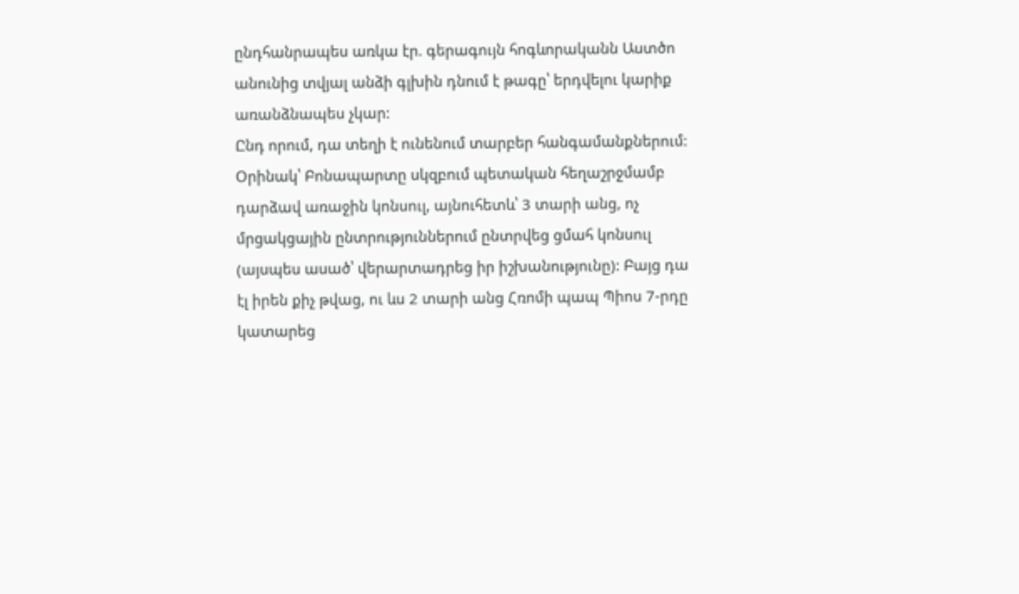ընդհանրապես առկա էր. գերագույն հոգևորականն Աստծո անունից տվյալ անձի գլխին դնում է թագը՝ երդվելու կարիք առանձնապես չկար:
Ընդ որում, դա տեղի է ունենում տարբեր հանգամանքներում: Օրինակ՝ Բոնապարտը սկզբում պետական հեղաշրջմամբ դարձավ առաջին կոնսուլ, այնուհետև՝ 3 տարի անց, ոչ մրցակցային ընտրություններում ընտրվեց ցմահ կոնսուլ (այսպես ասած՝ վերարտադրեց իր իշխանությունը): Բայց դա էլ իրեն քիչ թվաց, ու ևս 2 տարի անց Հռոմի պապ Պիոս 7-րդը կատարեց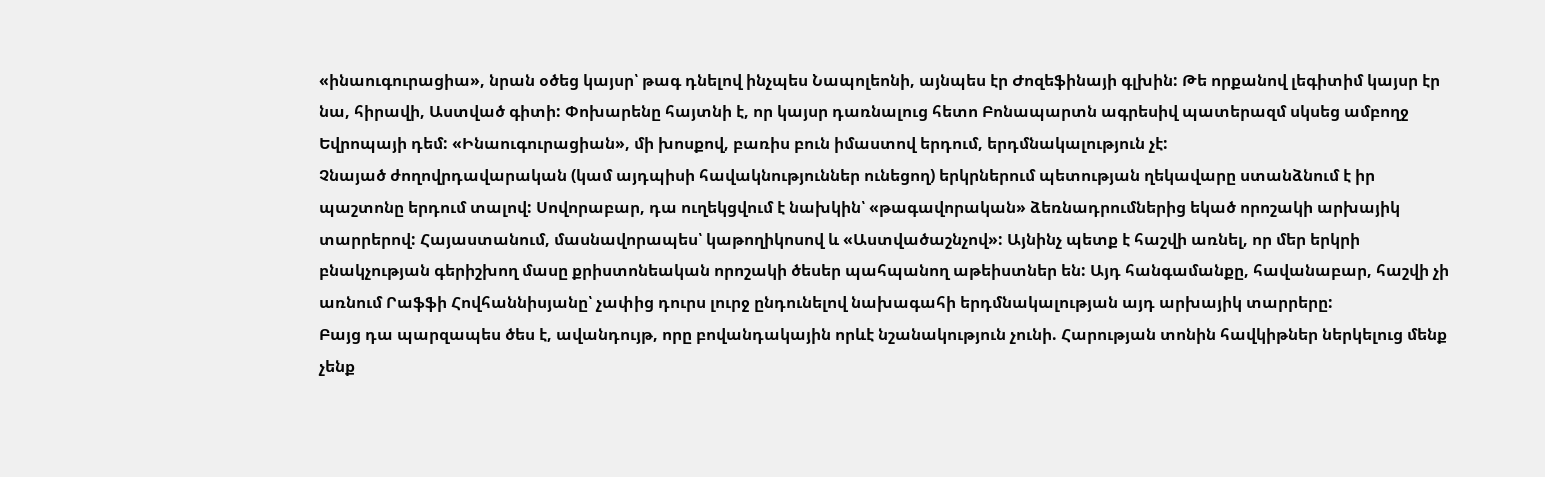«ինաուգուրացիա», նրան օծեց կայսր՝ թագ դնելով ինչպես Նապոլեոնի, այնպես էր Ժոզեֆինայի գլխին: Թե որքանով լեգիտիմ կայսր էր նա, հիրավի, Աստված գիտի: Փոխարենը հայտնի է, որ կայսր դառնալուց հետո Բոնապարտն ագրեսիվ պատերազմ սկսեց ամբողջ Եվրոպայի դեմ: «Ինաուգուրացիան», մի խոսքով, բառիս բուն իմաստով երդում, երդմնակալություն չէ:
Չնայած ժողովրդավարական (կամ այդպիսի հավակնություններ ունեցող) երկրներում պետության ղեկավարը ստանձնում է իր պաշտոնը երդում տալով: Սովորաբար, դա ուղեկցվում է նախկին՝ «թագավորական» ձեռնադրումներից եկած որոշակի արխայիկ տարրերով: Հայաստանում, մասնավորապես՝ կաթողիկոսով և «Աստվածաշնչով»: Այնինչ պետք է հաշվի առնել, որ մեր երկրի բնակչության գերիշխող մասը քրիստոնեական որոշակի ծեսեր պահպանող աթեիստներ են: Այդ հանգամանքը, հավանաբար, հաշվի չի առնում Րաֆֆի Հովհաննիսյանը՝ չափից դուրս լուրջ ընդունելով նախագահի երդմնակալության այդ արխայիկ տարրերը:
Բայց դա պարզապես ծես է, ավանդույթ, որը բովանդակային որևէ նշանակություն չունի. Հարության տոնին հավկիթներ ներկելուց մենք չենք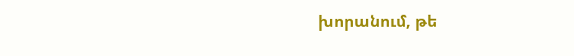խորանում, թե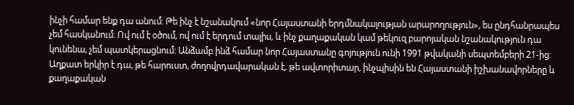ինչի համար ենք դա անում: Թե ինչ է նշանակում «նոր Հայաստանի երդմնակալության արարողություն», ես ընդհանրապես չեմ հասկանում: Ով ում է օծում, ով ում է երդում տալիս, և ինչ քաղաքական կամ թեկուզ բարոյական նշանակություն դա կունենա, չեմ պատկերացնում: Անձամբ ինձ համար նոր Հայաստանը գոյություն ունի 1991 թվականի սեպտեմբերի 21-ից: Աղքատ երկիր է դա, թե հարուստ, ժողովրդավարական է, թե ավտորիտար, ինչպիսին են Հայաստանի իշխանավորները և քաղաքական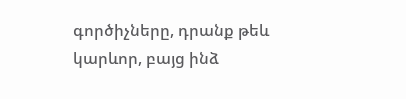գործիչները, դրանք թեև կարևոր, բայց ինձ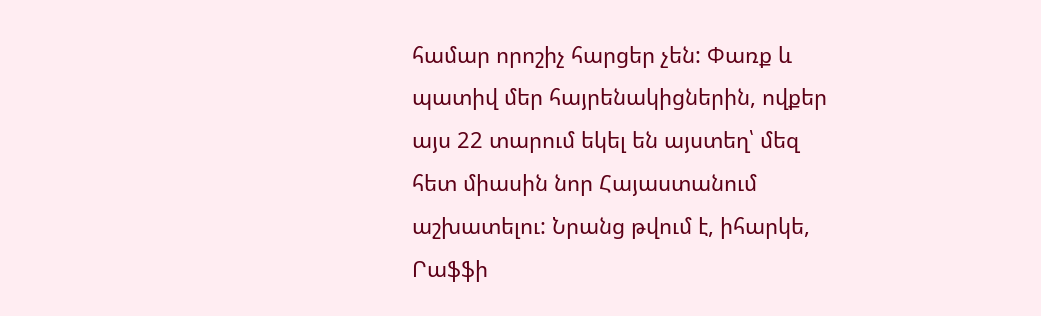համար որոշիչ հարցեր չեն: Փառք և պատիվ մեր հայրենակիցներին, ովքեր այս 22 տարում եկել են այստեղ՝ մեզ հետ միասին նոր Հայաստանում աշխատելու: Նրանց թվում է, իհարկե, Րաֆֆի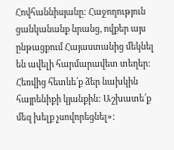Հովհաննիսյանը: Հաջողություն ցանկանանք նրանց, ովքեր այս ընթացքում Հայաստանից մեկնել են ավելի հարմարավետ տեղեր: Հեռվից հետևե՛ք ձեր նախկին հայրենիքի կյանքին: Աշխատե՛ք մեզ խելք չսովորեցնել»: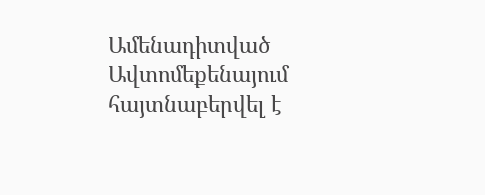Ամենադիտված
Ավտոմեքենայում հայտնաբերվել է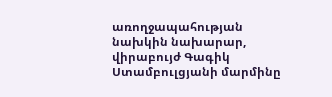առողջապահության նախկին նախարար, վիրաբույժ Գագիկ Ստամբուլցյանի մարմինը